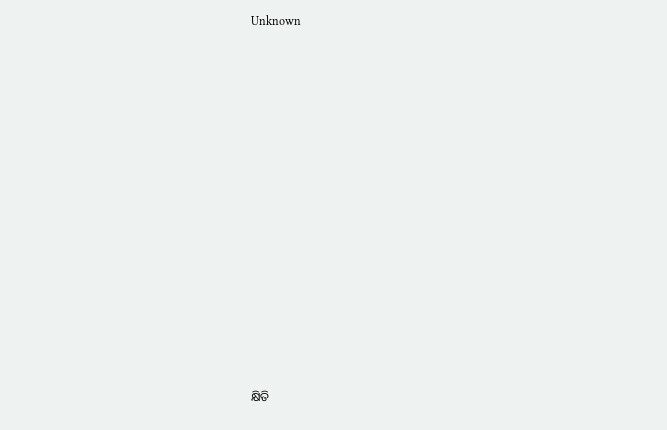Unknown



















କ୍ଷିତି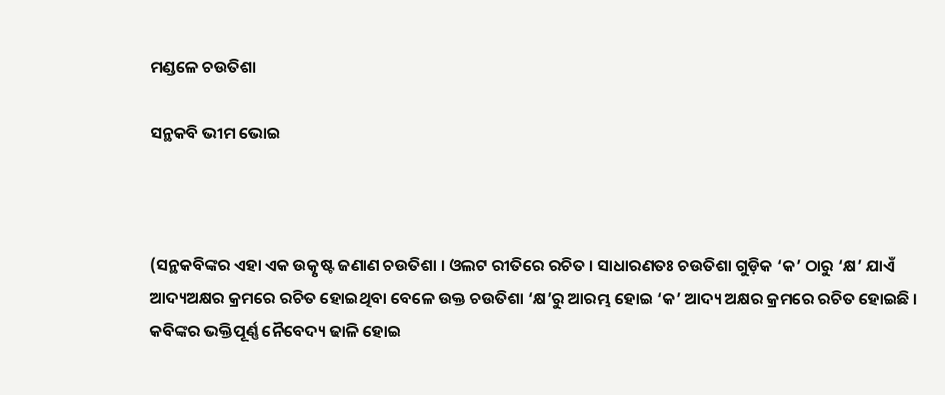ମଣ୍ଡଳେ ଚଉତିଶା

ସନ୍ଥକବି ଭୀମ ଭୋଇ



(ସନ୍ଥକବିଙ୍କର ଏହା ଏକ ଉତ୍କୃଷ୍ଟ ଜଣାଣ ଚଉତିଶା । ଓଲଟ ରୀତିରେ ରଚିତ । ସାଧାରଣତଃ ଚଉତିଶା ଗୁଡ଼ିକ ‘କ’ ଠାରୁ ‘କ୍ଷ’ ଯାଏଁ ଆଦ୍ୟଅକ୍ଷର କ୍ରମରେ ରଚିତ ହୋଇଥିବା ବେଳେ ଉକ୍ତ ଚଉତିଶା ‘କ୍ଷ’ରୁ ଆରମ୍ଭ ହୋଇ ‘କ’ ଆଦ୍ୟ ଅକ୍ଷର କ୍ରମରେ ରଚିତ ହୋଇଛି । କବିଙ୍କର ଭକ୍ତିପୂର୍ଣ୍ଣ ନୈବେଦ୍ୟ ଢାଳି ହୋଇ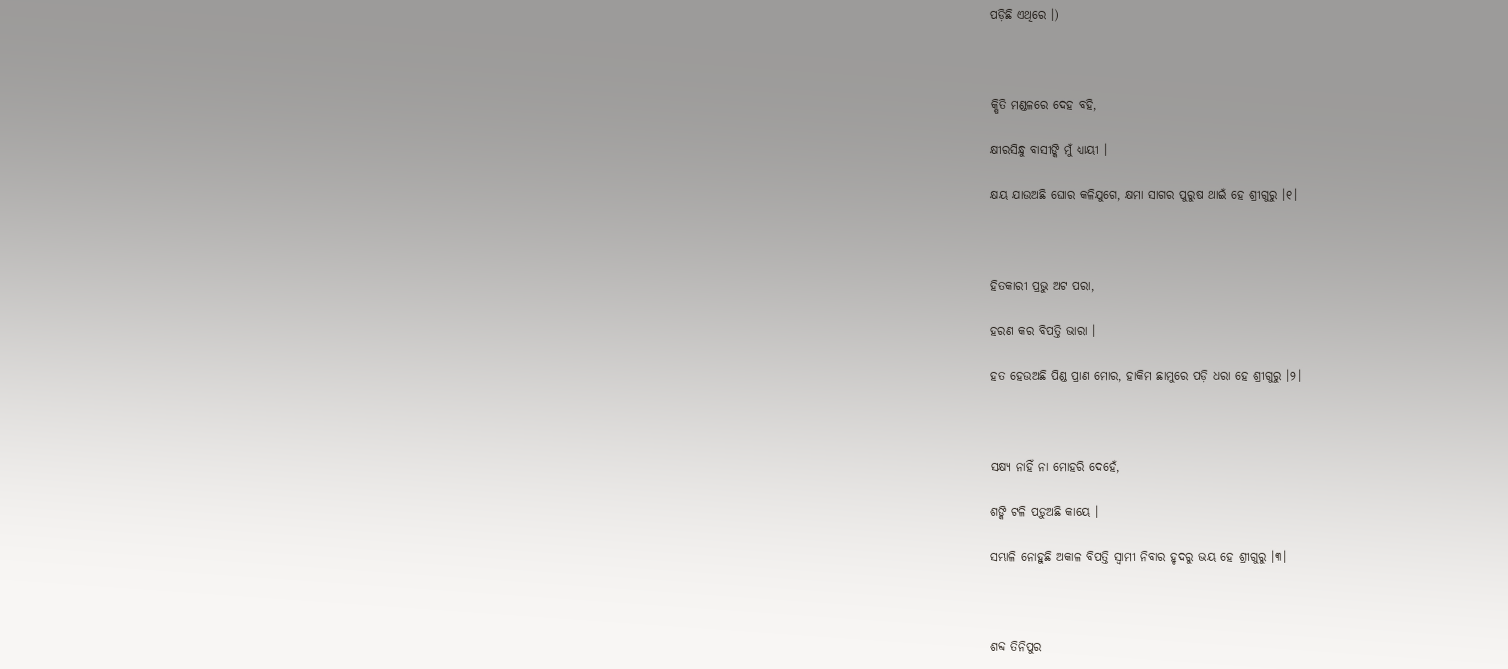ପଡ଼ିଛି ଏଥିରେ ।)



କ୍ଷିତି ମଣ୍ଡଳରେ ଦେହ ବହି,

କ୍ଷୀରସିନ୍ଧୁ ବାସୀଙ୍କି ମୁଁ ଧ୍ୟାୟୀ ।

କ୍ଷୟ ଯାଉଅଛି ଘୋର କଳିଯୁଗେ, କ୍ଷମା ସାଗର ପୁରୁଷ ଥାଇଁ ହେ ଶ୍ରୀଗୁରୁ ।୧।



ହିତକାରୀ ପ୍ରଭୁ ଅଟ ପରା,

ହରଣ କର ବିପତ୍ତି ଭାରା ।

ହତ ହେଉଅଛି ପିଣ୍ଡ ପ୍ରାଣ ମୋର, ହାକିମ ଛାମୁରେ ପଡ଼ି ଧରା ହେ ଶ୍ରୀଗୁରୁ ।୨।



ସକ୍ଷ୍ୟ ନାହିଁ ନା ମୋହରି ଦେହେଁ,

ଶଙ୍କି ଟଳି ପଡ଼ୁଅଛି କାୟେ ।

ସମ୍ଭାଳି ନୋହୁଛି ଅକାଳ ବିପତ୍ତି ସ୍ୱାମୀ ନିବାର ହୃଦରୁ ଭୟ ହେ ଶ୍ରୀଗୁରୁ ।୩।



ଶବ୍ଦ ତିନିପୁର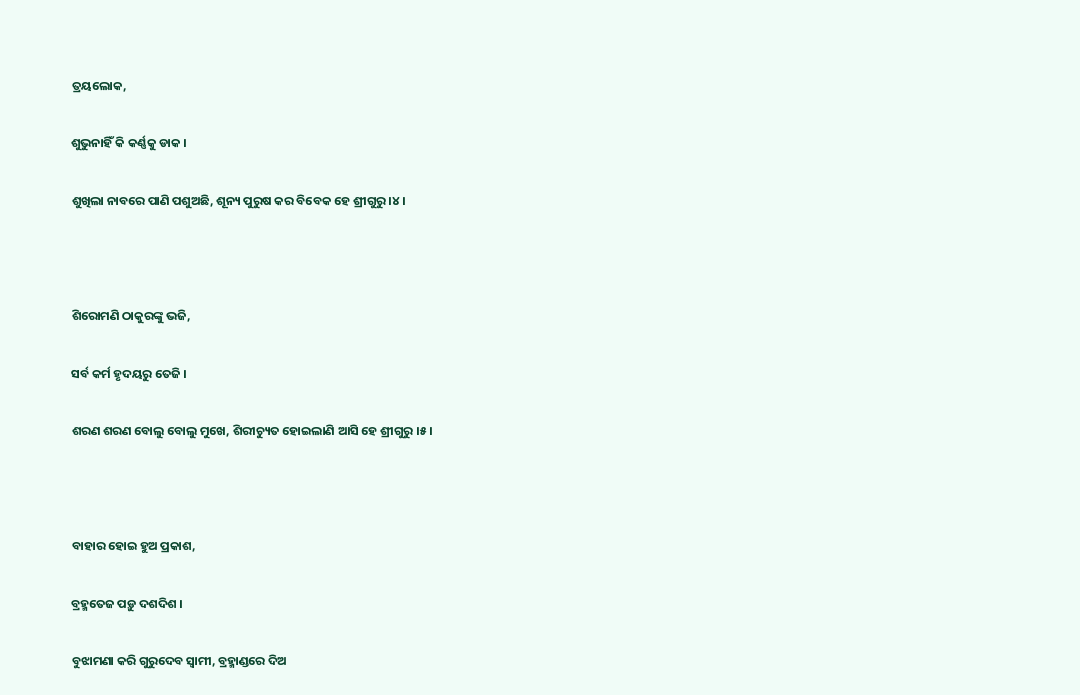ତ୍ରୟଲୋକ,

ଶୁଭୁନାହିଁ କି କର୍ଣ୍ଣକୁ ଡାକ ।

ଶୁଖିଲା ନାବରେ ପାଣି ପଶୁଅଛି, ଶୂନ୍ୟ ପୁରୁଷ କର ବିବେକ ହେ ଶ୍ରୀଗୁରୁ ।୪।



ଶିରୋମଣି ଠାକୁରଙ୍କୁ ଭଜି,

ସର୍ବ କର୍ମ ହୃଦୟରୁ ତେଜି ।

ଶରଣ ଶରଣ ବୋଲୁ ବୋଲୁ ମୁଖେ, ଶିରୀଚ୍ୟୁତ ହୋଇଲାଣି ଆସି ହେ ଶ୍ରୀଗୁରୁ ।୫।



ବାହାର ହୋଇ ହୁଅ ପ୍ରକାଶ,

ବ୍ରହ୍ମତେଜ ପଡ଼ୁ ଦଶଦିଶ ।

ବୁଝାମଣା କରି ଗୁରୁଦେବ ସ୍ୱାମୀ, ବ୍ରହ୍ମାଣ୍ଡରେ ଦିଅ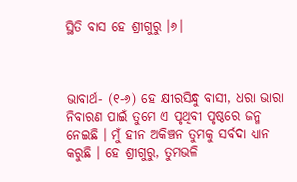ସ୍ଥିତି ବାସ ହେ ଶ୍ରୀଗୁରୁ ।୬।



ଭାବାର୍ଥ- (୧-୬) ହେ କ୍ଷୀରସିନ୍ଧୁ ବାସୀ, ଧରା ଭାରା ନିବାରଣ ପାଇଁ ତୁମେ ଏ ପୃଥିବୀ ପୃଷ୍ଠରେ ଜନ୍ମ ନେଇଛି । ମୁଁ ହୀନ ଅକିଞ୍ଚନ ତୁମକୁ ସର୍ବଦା ଧ୍ୟାନ କରୁଛି । ହେ ଶ୍ରୀଗୁରୁ, ତୁମଭଳି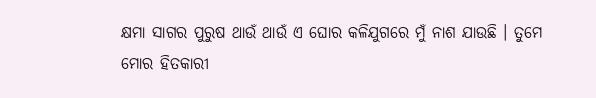କ୍ଷମା ସାଗର ପୁରୁଷ ଥାଉଁ ଥାଉଁ ଏ ଘୋର କଳିଯୁଗରେ ମୁଁ ନାଶ ଯାଉଛି । ତୁମେ ମୋର ହିତକାରୀ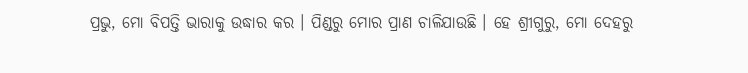ପ୍ରଭୁ, ମୋ ବିପତ୍ତି ଭାରାକୁ ଉଦ୍ଧାର କର । ପିଣ୍ଡରୁ ମୋର ପ୍ରାଣ ଚାଳିଯାଉଛି । ହେ ଶ୍ରୀଗୁରୁ, ମୋ ଦେହରୁ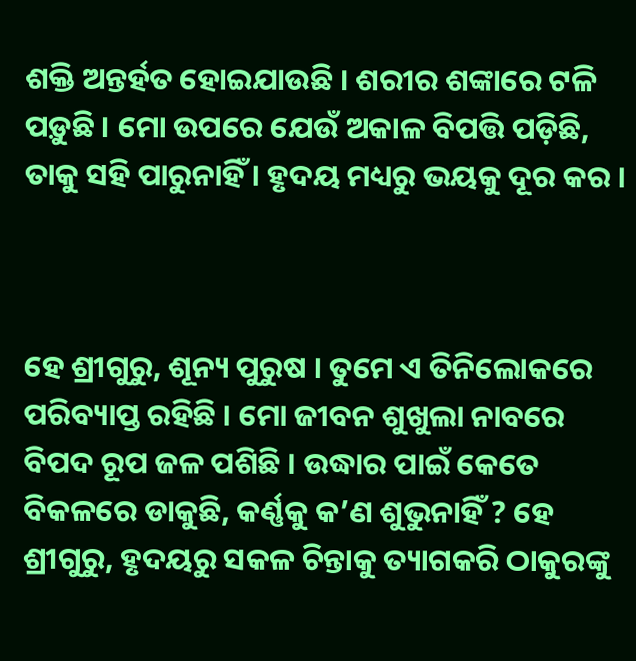ଶକ୍ତି ଅନ୍ତର୍ହତ ହୋଇଯାଉଛି । ଶରୀର ଶଙ୍କାରେ ଟଳି ପଡ଼ୁଛି । ମୋ ଉପରେ ଯେଉଁ ଅକାଳ ବିପତ୍ତି ପଡ଼ିଛି, ତାକୁ ସହି ପାରୁନାହିଁ । ହୃଦୟ ମଧ୍ୟରୁ ଭୟକୁ ଦୂର କର ।



ହେ ଶ୍ରୀଗୁରୁ, ଶୂନ୍ୟ ପୁରୁଷ । ତୁମେ ଏ ତିନିଲୋକରେ ପରିବ୍ୟାପ୍ତ ରହିଛି । ମୋ ଜୀବନ ଶୁଖୁଲା ନାବରେ ବିପଦ ରୂପ ଜଳ ପଶିଛି । ଉଦ୍ଧାର ପାଇଁ କେତେ ବିକଳରେ ଡାକୁଛି, କର୍ଣ୍ଣକୁ କ’ଣ ଶୁଭୁନାହିଁ ? ହେ ଶ୍ରୀଗୁରୁ, ହୃଦୟରୁ ସକଳ ଚିନ୍ତାକୁ ତ୍ୟାଗକରି ଠାକୁରଙ୍କୁ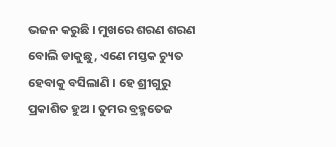ଭଜନ କରୁଛି । ମୁଖରେ ଶରଣ ଶରଣ ବୋଲି ଡାକୁଛୁ, ଏଣେ ମସ୍ତକ ଚ୍ୟୁତ ହେବାକୁ ବସିଲାଣି । ହେ ଶ୍ରୀଗୁରୁ ପ୍ରକାଶିତ ହୁଅ । ତୁମର ବ୍ରହ୍ମତେଜ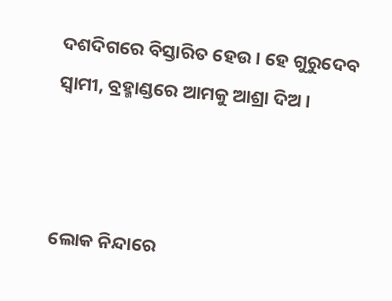ଦଶଦିଗରେ ବିସ୍ତାରିତ ହେଉ । ହେ ଗୁରୁଦେବ ସ୍ୱାମୀ, ବ୍ରହ୍ମାଣ୍ଡରେ ଆମକୁ ଆଶ୍ରା ଦିଅ ।



ଲୋକ ନିନ୍ଦାରେ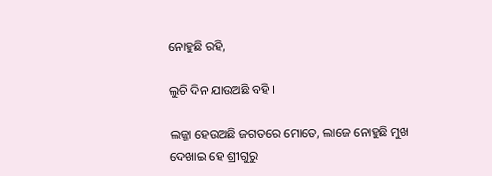ନୋହୁଛି ରହି,

ଲୁଚି ଦିନ ଯାଉଅଛି ବହି ।

ଲଜ୍ଜା ହେଉଅଛି ଜଗତରେ ମୋତେ, ଲାଜେ ନୋହୁଛି ମୁଖ ଦେଖାଇ ହେ ଶ୍ରୀଗୁରୁ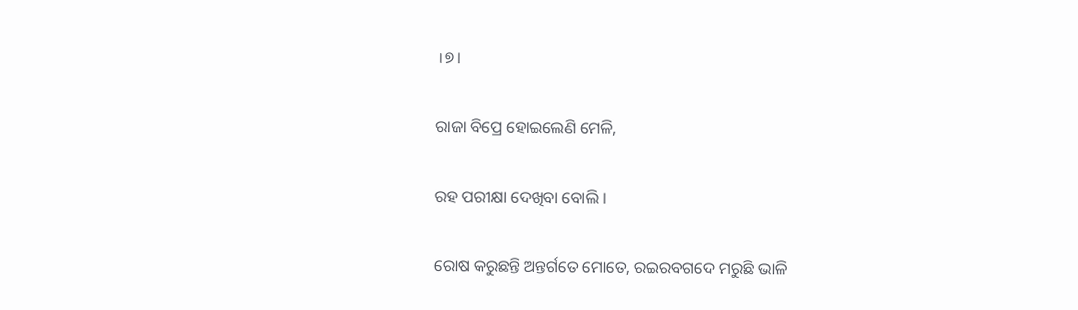।୭।

ରାଜା ବିପ୍ରେ ହୋଇଲେଣି ମେଳି,

ରହ ପରୀକ୍ଷା ଦେଖିବା ବୋଲି ।

ରୋଷ କରୁଛନ୍ତି ଅନ୍ତର୍ଗତେ ମୋତେ, ରଇରବଗଦେ ମରୁଛି ଭାଳି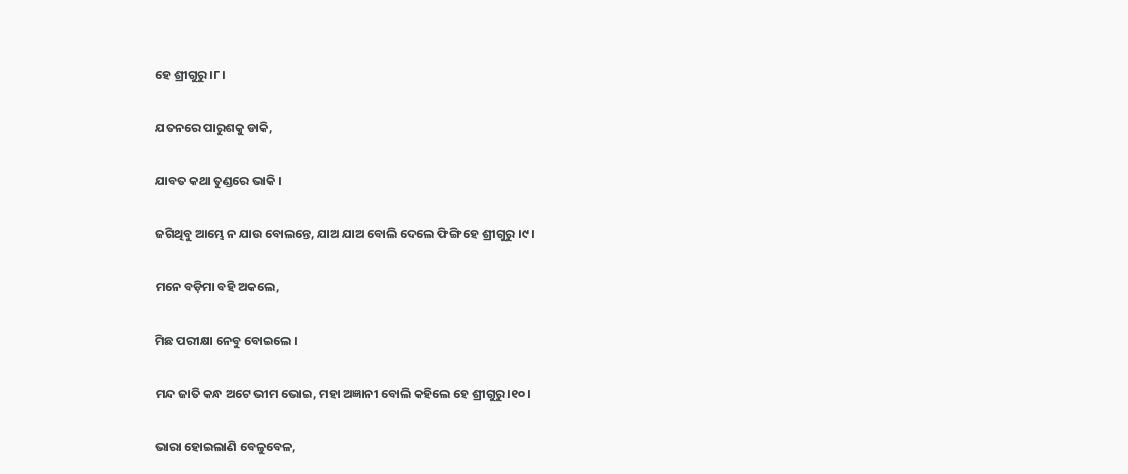ହେ ଶ୍ରୀଗୁରୁ ।୮।

ଯତନରେ ପାରୁଶକୁ ଡାକି,

ଯାବତ କଥା ତୁଣ୍ଡରେ ଭାକି ।

ଜଗିଥିବୁ ଆମ୍ଭେ ନ ଯାଉ ବୋଲନ୍ତେ, ଯାଅ ଯାଅ ବୋଲି ଦେଲେ ଫିଙ୍ଗି ହେ ଶ୍ରୀଗୁରୁ ।୯।

ମନେ ବଡ଼ିମା ବହି ଅକଲେ,

ମିଛ ପରୀକ୍ଷା ନେବୁ ବୋଇଲେ ।

ମନ୍ଦ ଜାତି କନ୍ଧ ଅଟେ ଭୀମ ଭୋଇ, ମହା ଅଜ୍ଞାନୀ ବୋଲି କହିଲେ ହେ ଶ୍ରୀଗୁରୁ ।୧୦।

ଭାରା ହୋଇଲାଣି ବେଳୁବେଳ,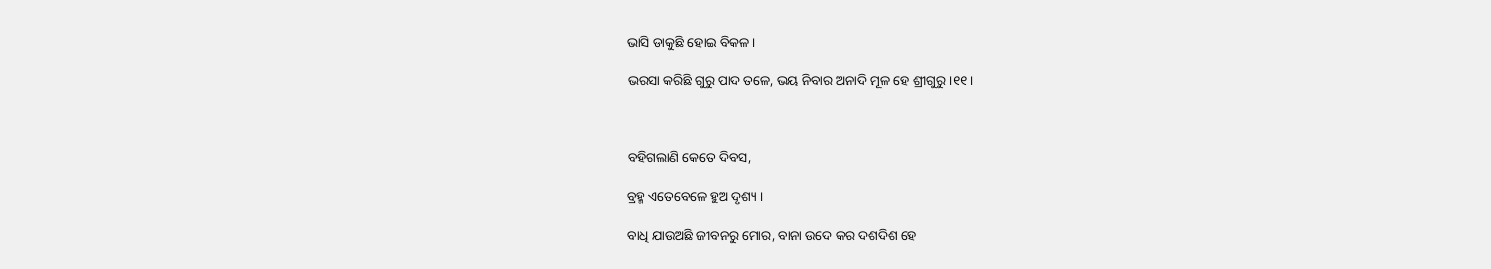ଭାସି ଡାକୁଛି ହୋଇ ବିକଳ ।

ଭରସା କରିଛି ଗୁରୁ ପାଦ ତଳେ, ଭୟ ନିବାର ଅନାଦି ମୂଳ ହେ ଶ୍ରୀଗୁରୁ ।୧୧।



ବହିଗଲାଣି କେତେ ଦିବସ,

ବ୍ରହ୍ମ ଏତେବେଳେ ହୁଅ ଦୃଶ୍ୟ ।

ବାଧି ଯାଉଅଛି ଜୀବନରୁ ମୋର, ବାନା ଉଦେ କର ଦଶଦିଶ ହେ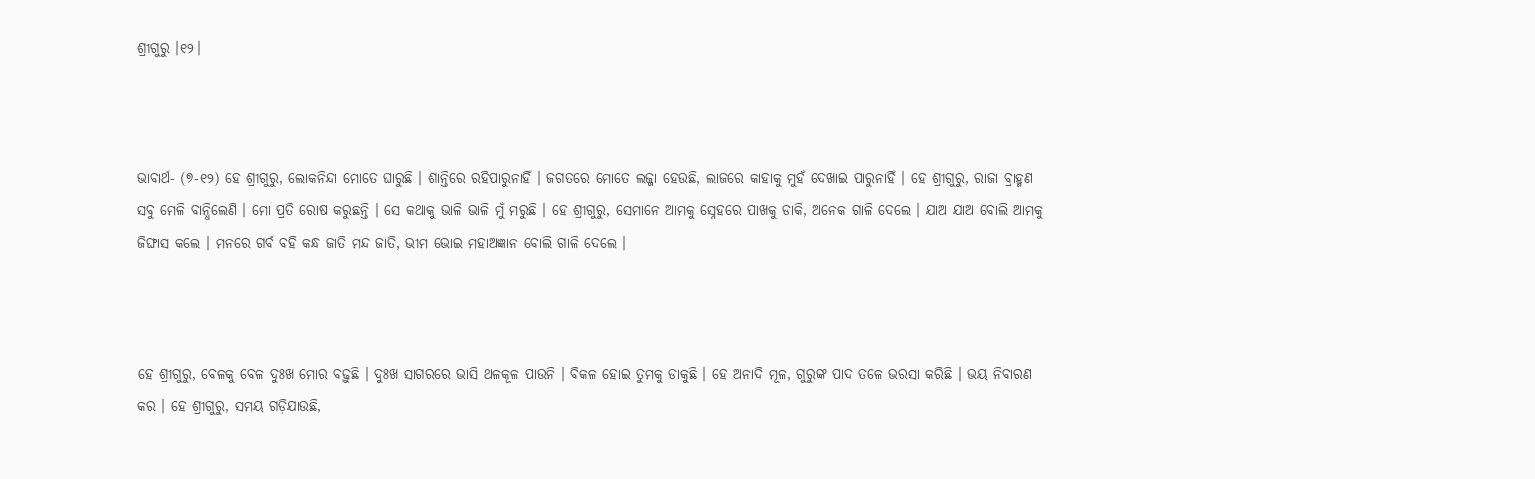ଶ୍ରୀଗୁରୁ ।୧୨।



ଭାବାର୍ଥ- (୭-୧୨) ହେ ଶ୍ରୀଗୁରୁ, ଲୋକନିନ୍ଦା ମୋତେ ଘାରୁଛି । ଶାନ୍ତିରେ ରହିପାରୁନାହିଁ । ଜଗତରେ ମୋତେ ଲଜ୍ଜା ହେଉଛି, ଲାଜରେ କାହାକୁ ମୁହଁ ଦେଖାଇ ପାରୁନାହିଁ । ହେ ଶ୍ରୀଗୁରୁ, ରାଜା ବ୍ରାହ୍ମଣ ସବୁ ମେଳି ବାନ୍ଧିଲେଣି । ମୋ ପ୍ରତି ରୋଷ କରୁଛନ୍ତି । ସେ କଥାକୁ ଭାଳି ଭାଳି ମୁଁ ମରୁଛି । ହେ ଶ୍ରୀଗୁରୁ, ସେମାନେ ଆମକୁ ସ୍ନେହରେ ପାଖକୁ ଡାକି, ଅନେକ ଗାଳି ଦେଲେ । ଯାଅ ଯାଅ ବୋଲି ଆମକୁ ଜିଙ୍ଘାସ କଲେ । ମନରେ ଗର୍ବ ବହି କନ୍ଧ ଜାତି ମନ୍ଦ ଜାତି, ଭୀମ ଭୋଇ ମହାଅଜ୍ଞାନ ବୋଲି ଗାଳି ଦେଲେ ।



ହେ ଶ୍ରୀଗୁରୁ, ବେଳକୁ ବେଳ ଦୁଃଖ ମୋର ବଢ଼ୁଛି । ଦୁଃଖ ସାଗରରେ ଭାସି ଥଳକୂଳ ପାଉନି । ବିକଳ ହୋଇ ତୁମକୁ ଡାକୁଛି । ହେ ଅନାଦି ମୂଳ, ଗୁରୁଙ୍କ ପାଦ ତଳେ ଭରସା କରିଛି । ଭୟ ନିବାରଣ କର । ହେ ଶ୍ରୀଗୁରୁ, ସମୟ ଗଡ଼ିଯାଉଛି,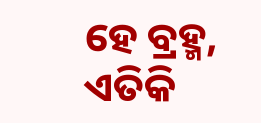ହେ ବ୍ରହ୍ମ, ଏତିକି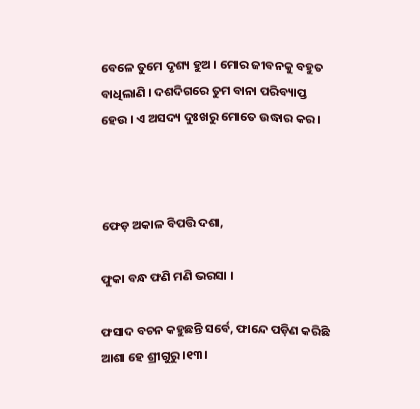ବେଳେ ତୁମେ ଦୃଶ୍ୟ ହୁଅ । ମୋର ଜୀବନକୁ ବହୁତ ବାଧିଲାଣି । ଦଶଦିଗରେ ତୁମ ବାନା ପରିବ୍ୟାପ୍ତ ହେଉ । ଏ ଅସଦ୍ୟ ଦୁଃଖରୁ ମୋତେ ଉଦ୍ଧାର କର ।



ଫେଡ଼ ଅକାଳ ବିପତ୍ତି ଦଶା,

ଫୁକା ବନ୍ଧ ଫଣି ମଣି ଭରସା ।

ଫସାଦ ବଚନ କହୁଛନ୍ତି ସର୍ବେ, ଫାନ୍ଦେ ପଡ଼ିଣ କରିଛି ଆଶା ହେ ଶ୍ରୀଗୁରୁ ।୧୩।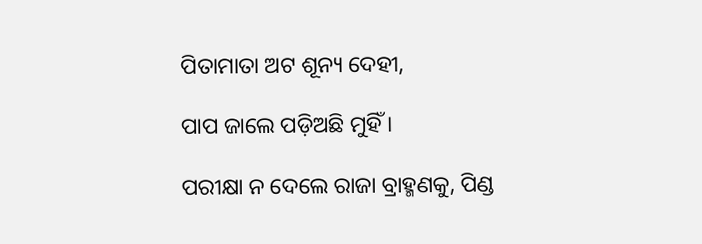ପିତାମାତା ଅଟ ଶୂନ୍ୟ ଦେହୀ,

ପାପ ଜାଲେ ପଡ଼ିଅଛି ମୁହିଁ ।

ପରୀକ୍ଷା ନ ଦେଲେ ରାଜା ବ୍ରାହ୍ମଣକୁ, ପିଣ୍ଡ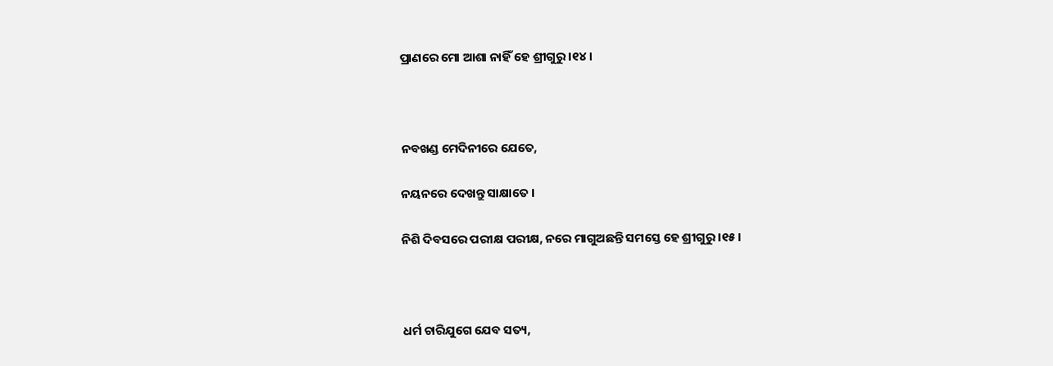ପ୍ରାଣରେ ମୋ ଆଶା ନାହିଁ ହେ ଶ୍ରୀଗୁରୁ ।୧୪।



ନବଖଣ୍ଡ ମେଦିନୀରେ ଯେତେ,

ନୟନରେ ଦେଖନ୍ତୁ ସାକ୍ଷାତେ ।

ନିଶି ଦିବସରେ ପରୀକ୍ଷ ପରୀକ୍ଷ, ନରେ ମାଗୁଅଛନ୍ତି ସମସ୍ତେ ହେ ଶ୍ରୀଗୁରୁ ।୧୫।



ଧର୍ମ ଚାରିଯୁଗେ ଯେବ ସତ୍ୟ,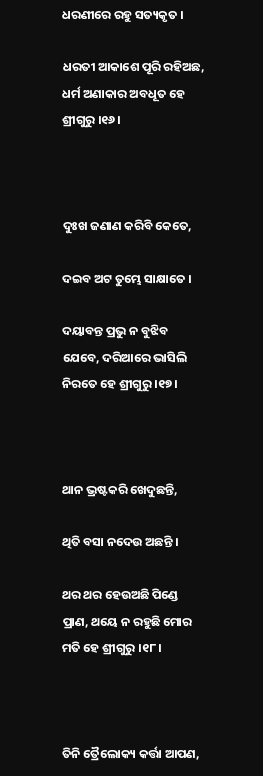ଧରଣୀରେ ରହୁ ସତ୍ୟକୃତ ।

ଧରତୀ ଆକାଶେ ପୂରି ରହିଅଛ, ଧର୍ମ ଅଣାକାର ଅବଧୂତ ହେ ଶ୍ରୀଗୁରୁ ।୧୬।



ଦୁଃଖ ଜଣାଣ କରିବି କେତେ,

ଦଇବ ଅଟ ତୁମ୍ଭେ ସାକ୍ଷାତେ ।

ଦୟାବନ୍ତ ପ୍ରଭୁ ନ ବୁଝିବ ଯେବେ, ଦରିଆରେ ଭାସିଲି ନିରତେ ହେ ଶ୍ରୀଗୁରୁ ।୧୭।



ଥାନ ଭ୍ରଷ୍ଟକରି ଖେଦୁଛନ୍ତି,

ଥିତି ବସା ନଦେଉ ଅଛନ୍ତି ।

ଥର ଥର ହେଉଅଛି ପିଣ୍ଡେ ପ୍ରାଣ, ଥୟେ ନ ରହୁଛି ମୋର ମତି ହେ ଶ୍ରୀଗୁରୁ ।୧୮।



ତିନି ତ୍ରୈଲୋକ୍ୟ କର୍ତ୍ତା ଆପଣ,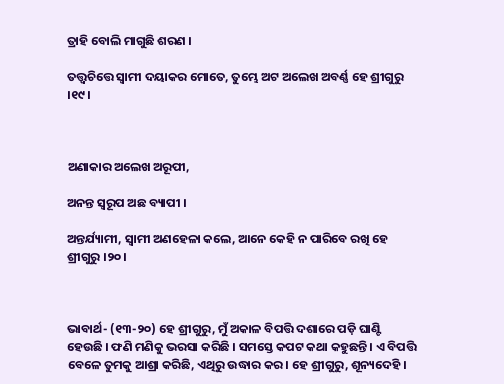ତ୍ରାହି ବୋଲି ମାଗୁଛି ଶରଣ ।

ତତ୍ତ୍ୱଚିତ୍ତେ ସ୍ୱାମୀ ଦୟାକର ମୋତେ, ତୁମ୍ଭେ ଅଟ ଅଲେଖ ଅବର୍ଣ୍ଣ ହେ ଶ୍ରୀଗୁରୁ ।୧୯।



ଅଣାକାର ଅଲେଖ ଅରୂପୀ,

ଅନନ୍ତ ସ୍ୱରୂପ ଅଛ ବ୍ୟାପୀ ।

ଅନ୍ତର୍ଯ୍ୟାମୀ, ସ୍ୱାମୀ ଅଣହେଳା କଲେ, ଆନେ କେହି ନ ପାରିବେ ରଖି ହେ ଶ୍ରୀଗୁରୁ ।୨୦।



ଭାବାର୍ଥ- (୧୩-୨୦) ହେ ଶ୍ରୀଗୁରୁ, ମୁଁ ଅକାଳ ବିପତ୍ତି ଦଶାରେ ପଡ଼ି ଘାଣ୍ଟି ହେଉଛି । ଫଣି ମଣିକୁ ଭରସା କରିଛି । ସମସ୍ତେ କପଟ କଥା କହୁଛନ୍ତି । ଏ ବିପତ୍ତି ବେଳେ ତୁମକୁ ଆଶ୍ରା କରିଛି, ଏଥିରୁ ଉଦ୍ଧାର କର । ହେ ଶ୍ରୀଗୁରୁ, ଶୂନ୍ୟଦେହି ।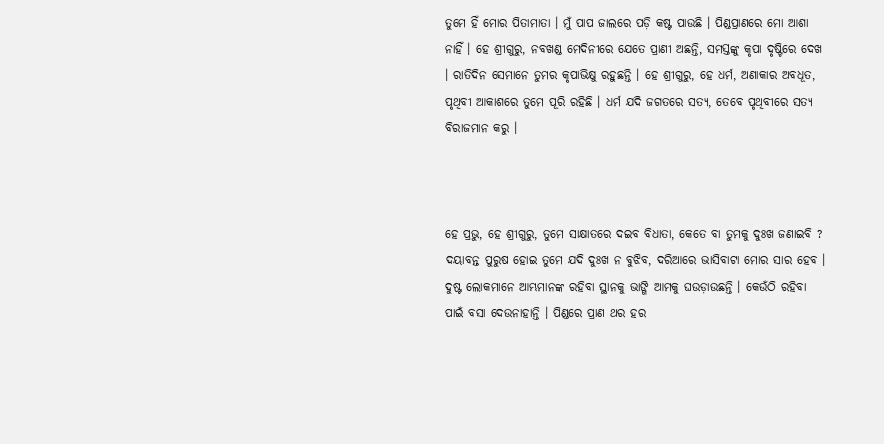ତୁମେ ହିଁ ମୋର ପିତାମାତା । ମୁଁ ପାପ ଜାଲରେ ପଡ଼ି କଷ୍ଟ ପାଉଛି । ପିଣ୍ଡପ୍ରାଣରେ ମୋ ଆଶା ନାହିଁ । ହେ ଶ୍ରୀଗୁରୁ, ନବଖଣ୍ଡ ମେଦିନୀରେ ଯେତେ ପ୍ରାଣୀ ଅଛନ୍ତି, ସମସ୍ତଙ୍କୁ କୃପା ଦୃଷ୍ଟିରେ ଦେଖ । ରାତିଦିନ ସେମାନେ ତୁମର କୃପାଭିକ୍ଷୁ ରହୁଛନ୍ତି । ହେ ଶ୍ରୀଗୁରୁ, ହେ ଧର୍ମ, ଅଣାକାର ଅବଧୂତ, ପୃଥିବୀ ଆକାଶରେ ତୁମେ ପୂରି ରହିଛି । ଧର୍ମ ଯଦି ଜଗତରେ ସତ୍ୟ, ତେବେ ପୃଥିବୀରେ ସତ୍ୟ ବିରାଜମାନ କରୁ ।



ହେ ପ୍ରଭୁ, ହେ ଶ୍ରୀଗୁରୁ, ତୁମେ ସାକ୍ଷାତରେ ଦଇବ ବିଧାତା, କେତେ ବା ତୁମକୁ ଦୁଃଖ ଜଣାଇବି ? ଦୟାବନ୍ତ ପୁରୁଷ ହୋଇ ତୁମେ ଯଦି ଦୁଃଖ ନ ବୁଝିବ, ଦରିଆରେ ଭାସିବାଟା ମୋର ସାର ହେବ । ଦୁଷ୍ଟ ଲୋକମାନେ ଆମ୍ଭମାନଙ୍କ ରହିବା ସ୍ଥାନକୁ ଭାଙ୍ଗି ଆମକୁ ଘଉଡ଼ାଉଛନ୍ତି । କେଉଁଠି ରହିବା ପାଇଁ ବସା ଦେଉନାହାନ୍ତି । ପିଣ୍ଡରେ ପ୍ରାଣ ଥର ହର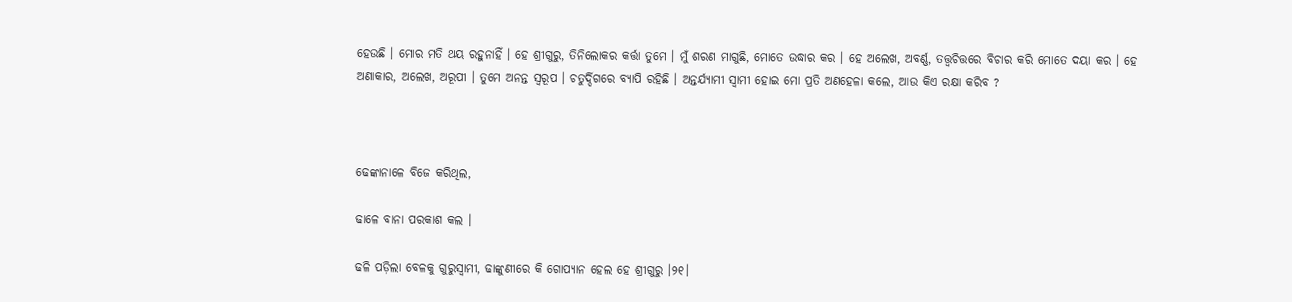ହେଉଛି । ମୋର ମତି ଥୟ ରହୁନାହିଁ । ହେ ଶ୍ରୀଗୁରୁ, ତିନିଲୋକର କର୍ତ୍ତା ତୁମେ । ମୁଁ ଶରଣ ମାଗୁଛି, ମୋତେ ଉଦ୍ଧାର କର । ହେ ଅଲେଖ, ଅବର୍ଣ୍ଣ, ତତ୍ତ୍ୱଚିତ୍ତରେ ବିଚାର କରି ମୋତେ ଦୟା କର । ହେ ଅଣାକାର, ଅଲେଖ, ଅରୂପୀ । ତୁମେ ଅନନ୍ତ ସ୍ୱରୂପ । ଚତୁର୍ଦ୍ଦିଗରେ ବ୍ୟାପି ରହିଛି । ଅନ୍ତର୍ଯ୍ୟାମୀ ସ୍ଵାମୀ ହୋଇ ମୋ ପ୍ରତି ଅଣହେଳା କଲେ, ଆଉ କିଏ ରକ୍ଷା କରିବ ?



ଢେଙ୍କାନାଳେ ବିଜେ କରିଥିଲ,

ଢାଳେ ବାନା ପରକାଶ କଲ ।

ଢଳି ପଡ଼ିଲା ବେଳକୁ ଗୁରୁସ୍ୱାମୀ, ଢାଙ୍କୁଣୀରେ କି ଗୋପ୍ୟାନ ହେଲ ହେ ଶ୍ରୀଗୁରୁ ।୨୧।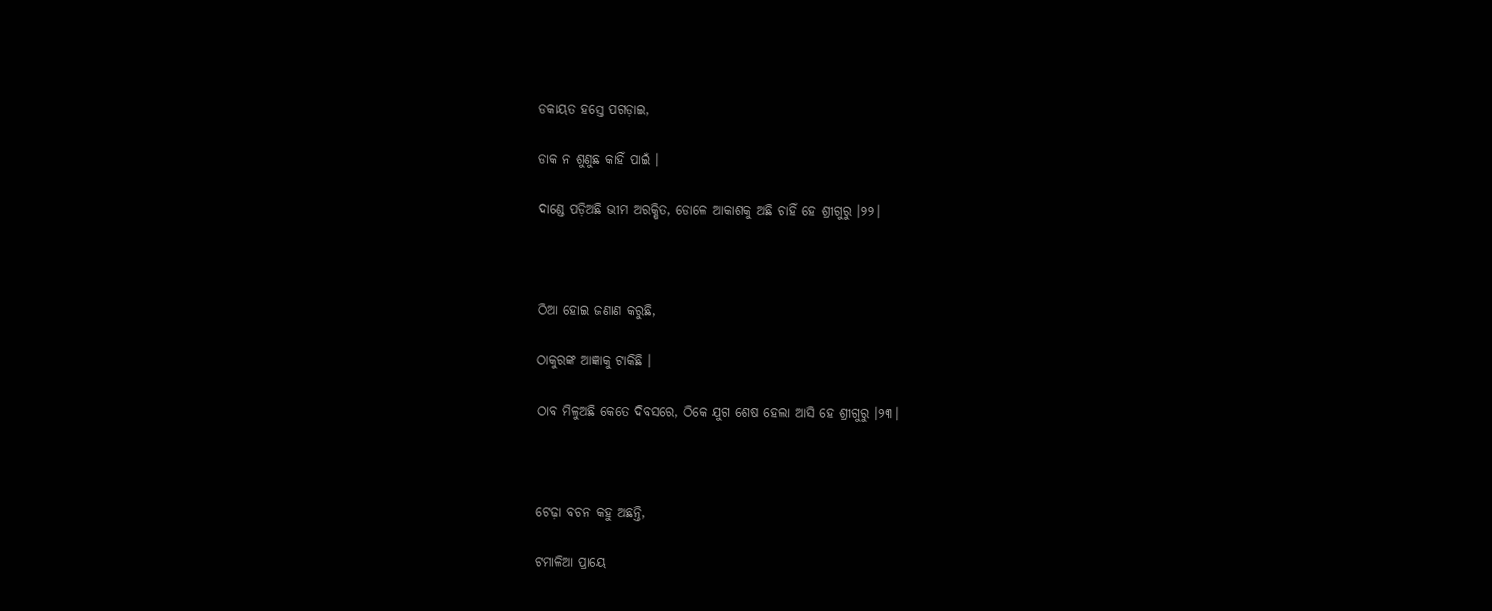ଡକାୟତ ହସ୍ତେ ପଗଡ଼ାଇ,

ଡାକ ନ ଶୁଣୁଛ କାହିଁ ପାଇଁ ।

ଦାଣ୍ଡେ ପଡ଼ିଅଛି ଭୀମ ଅରକ୍ଷିତ, ଡୋଳେ ଆକାଶକୁ ଅଛି ଚାହିଁ ହେ ଶ୍ରୀଗୁରୁ ।୨୨।



ଠିଆ ହୋଇ ଜଣାଣ କରୁଛି,

ଠାକୁରଙ୍କ ଆଜ୍ଞାକୁ ଟାକିଛି ।

ଠାବ ମିଳୁଅଛି କେତେ ଦିବସରେ, ଠିକେ ଯୁଗ ଶେଷ ହେଲା ଆସି ହେ ଶ୍ରୀଗୁରୁ ।୨୩।



ଟେଢ଼ା ବଚନ କହୁ ଅଛନ୍ତି,

ଟମାଳିଆ ପ୍ରାୟେ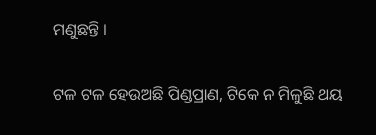ମଣୁଛନ୍ତି ।

ଟଳ ଟଳ ହେଉଅଛି ପିଣ୍ଡପ୍ରାଣ, ଟିକେ ନ ମିଳୁଛି ଥୟ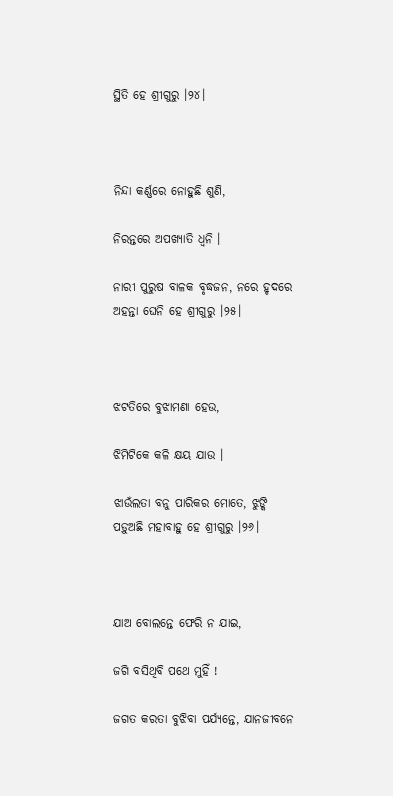ସ୍ଥିତି ହେ ଶ୍ରୀଗୁରୁ ।୨୪।



ନିନ୍ଦା କର୍ଣ୍ଣରେ ନୋହୁଛି ଶୁଣି,

ନିରନ୍ତରେ ଅପଖ୍ୟାତି ଧ୍ୱନି ।

ନାରୀ ପୁରୁଷ ବାଳକ ବୃଦ୍ଧଜନ, ନରେ ହୃଦରେ ଅହନ୍ତା ଘେନି ହେ ଶ୍ରୀଗୁରୁ ।୨୫।



ଝଟତିରେ ବୁଝାମଣା ହେଉ,

ଝିମିଟିକେ କଳି କ୍ଷୟ ଯାଉ ।

ଝାଉଁଲତା ବନୁ ପାରିକର ମୋତେ, ଝୁଙ୍କି ପଡ଼ୁଅଛି ମହାବାହୁ ହେ ଶ୍ରୀଗୁରୁ ।୨୬।



ଯାଅ ବୋଲନ୍ତେ ଫେରି ନ ଯାଇ,

ଜଗି ବସିଥିବି ପଥେ ମୁହିଁ !

ଜଗତ କରତା ବୁଝିବା ପର୍ଯ୍ୟନ୍ତେ, ଯାନଜୀବନେ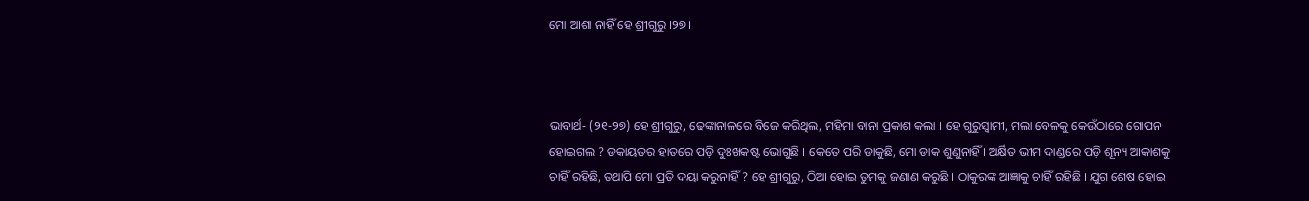ମୋ ଆଶା ନାହିଁ ହେ ଶ୍ରୀଗୁରୁ ।୨୭।



ଭାବାର୍ଥ- (୨୧-୨୭) ହେ ଶ୍ରୀଗୁରୁ, ଢେଙ୍କାନାଳରେ ବିଜେ କରିଥିଲ, ମହିମା ବାନା ପ୍ରକାଶ କଲା । ହେ ଗୁରୁସ୍ୱାମୀ, ମଲା ବେଳକୁ କେଉଁଠାରେ ଗୋପନ ହୋଇଗଲ ? ଡକାୟତର ହାତରେ ପଡ଼ି ଦୁଃଖକଷ୍ଟ ଭୋଗୁଛି । କେତେ ପରି ଡାକୁଛି, ମୋ ଡାକ ଶୁଣୁନାହିଁ । ଅର୍କ୍ଷିତ ଭୀମ ଦାଣ୍ଡରେ ପଡ଼ି ଶୂନ୍ୟ ଆକାଶକୁ ଚାହିଁ ରହିଛି, ତଥାପି ମୋ ପ୍ରତି ଦୟା କରୁନାହିଁ ? ହେ ଶ୍ରୀଗୁରୁ, ଠିଆ ହୋଇ ତୁମକୁ ଜଣାଣ କରୁଛି । ଠାକୁରଙ୍କ ଆଜ୍ଞାକୁ ଚାହିଁ ରହିଛି । ଯୁଗ ଶେଷ ହୋଇ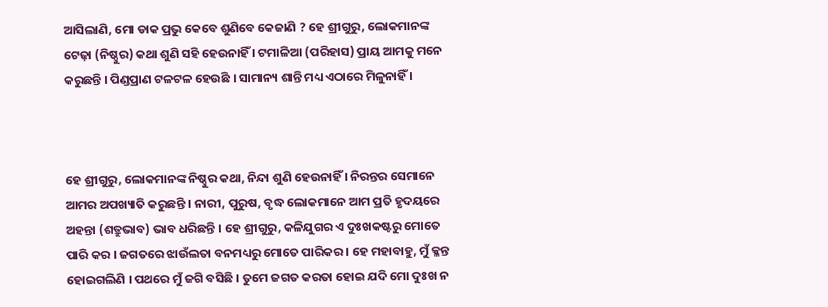ଆସିଲାଣି, ମୋ ଡାକ ପ୍ରଭୁ କେବେ ଶୁଣିବେ କେଜାଣି ? ହେ ଶ୍ରୀଗୁରୁ, ଲୋକମାନଙ୍କ ଟେଢ଼ା (ନିଷ୍ଠୁର) କଥା ଶୁଣି ସହି ହେଉନାହିଁ । ଟମାଳିଆ (ପରିହାସ) ପ୍ରାୟ ଆମକୁ ମନେ କରୁଛନ୍ତି । ପିଣ୍ଡପ୍ରାଣ ଟଳଟଳ ହେଉଛି । ସାମାନ୍ୟ ଶାନ୍ତି ମଧ୍ୟ ଏଠାରେ ମିଳୁନାହିଁ ।



ହେ ଶ୍ରୀଗୁରୁ, ଲୋକମାନଙ୍କ ନିଷ୍ଠୁର କଥା, ନିନ୍ଦା ଶୁଣି ହେଉନାହିଁ । ନିରନ୍ତର ସେମାନେ ଆମର ଅପଖ୍ୟାତି କରୁଛନ୍ତି । ନାରୀ, ପୁରୁଷ, ବୃଦ୍ଧ ଲୋକମାନେ ଆମ ପ୍ରତି ହୃଦୟରେ ଅହନ୍ତା (ଶତ୍ରୁଭାବ) ଭାବ ଧରିଛନ୍ତି । ହେ ଶ୍ରୀଗୁରୁ, କଳିଯୁଗର ଏ ଦୁଃଖକଷ୍ଟରୁ ମୋତେ ପାରି କର । ଜଗତରେ ଝାଉଁଲତା ବନମଧ୍ୟରୁ ମୋତେ ପାରିକର । ହେ ମହାବାହୁ, ମୁଁ କ୍ଳନ୍ତ ହୋଇଗଲିଣି । ପଥରେ ମୁଁ ଜଗି ବସିଛି । ତୁମେ ଜଗତ କରତା ହୋଇ ଯଦି ମୋ ଦୁଃଖ ନ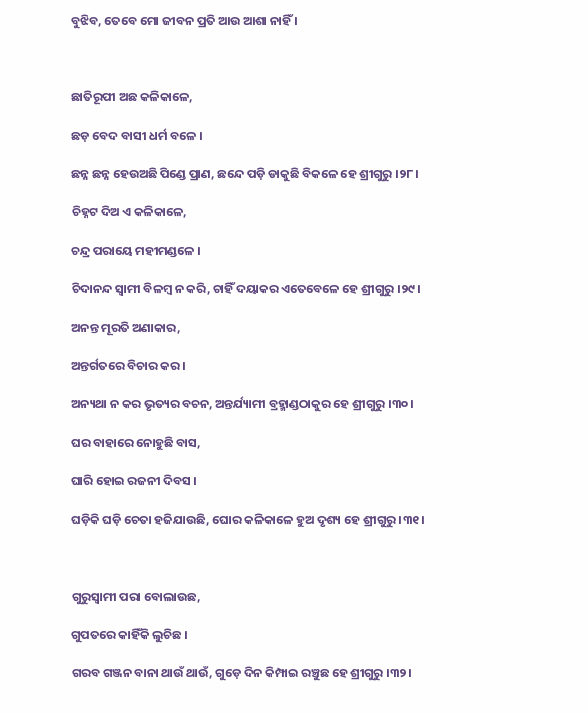ବୁଝିବ, ତେବେ ମୋ ଜୀବନ ପ୍ରତି ଆଉ ଆଶା ନାହିଁ ।



ଛାତିରୂପୀ ଅଛ କଳିକାଳେ,

ଛଡ଼ ବେଦ ବାସୀ ଧର୍ମ ବଳେ ।

ଛନ୍ନ ଛନ୍ନ ହେଉଅଛି ପିଣ୍ଡେ ପ୍ରାଣ, ଛନ୍ଦେ ପଡ଼ି ଡାକୁଛି ବିକଳେ ହେ ଶ୍ରୀଗୁରୁ ।୨୮।

ଚିହ୍ନଟ ଦିଅ ଏ କଳିକାଳେ,

ଚନ୍ଦ୍ର ପରାୟେ ମହୀମଣ୍ଡଳେ ।

ଚିଦାନନ୍ଦ ସ୍ୱାମୀ ବିଳମ୍ବ ନ କରି, ଚାହିଁ ଦୟାକର ଏତେବେଳେ ହେ ଶ୍ରୀଗୁରୁ ।୨୯।

ଅନନ୍ତ ମୂରତି ଅଣାକାର,

ଅନ୍ତର୍ଗତରେ ବିଚାର କର ।

ଅନ୍ୟଥା ନ କର ଭୃତ୍ୟର ବଚନ, ଅନ୍ତର୍ଯ୍ୟାମୀ ବ୍ରହ୍ମାଣ୍ଡଠାକୁର ହେ ଶ୍ରୀଗୁରୁ ।୩୦।

ଘର ବାହାରେ ନୋହୁଛି ବାସ,

ଘାରି ହୋଇ ରଜନୀ ଦିବସ ।

ଘଡ଼ିକି ଘଡ଼ି ଚେତା ହଜିଯାଉଛି, ଘୋର କଳିକାଳେ ହୁଅ ଦୃଶ୍ୟ ହେ ଶ୍ରୀଗୁରୁ ।୩୧।



ଗୁରୁସ୍ୱାମୀ ପରା ବୋଲାଉଛ,

ଗୁପତରେ କାହିଁକି ଲୁଚିଛ ।

ଗରବ ଗଞ୍ଜନ ବାନା ଥାଉଁ ଥାଉଁ, ଗୁଡ଼େ ଦିନ କିମ୍ପାଇ ରଞ୍ଚୁଛ ହେ ଶ୍ରୀଗୁରୁ ।୩୨।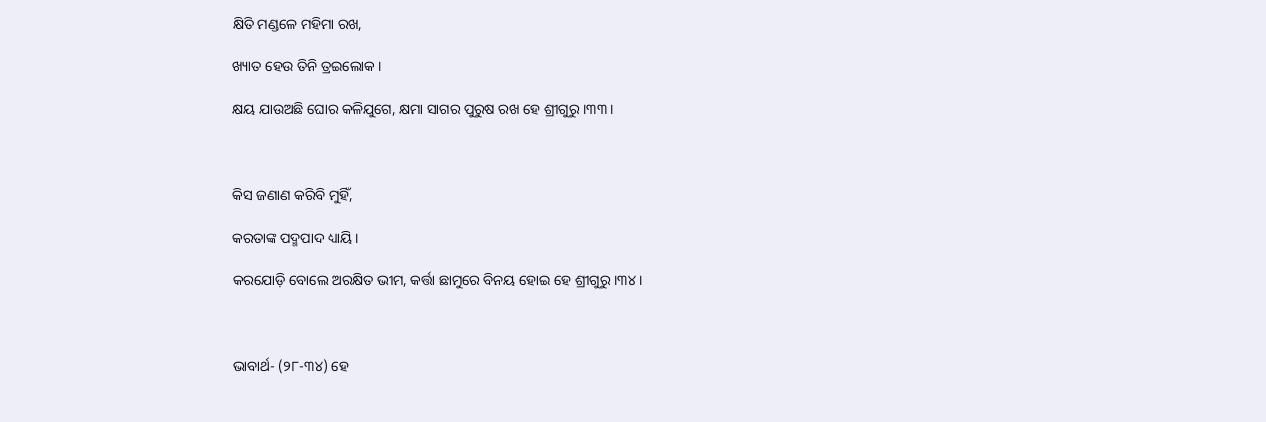କ୍ଷିତି ମଣ୍ଡଳେ ମହିମା ରଖ,

ଖ୍ୟାତ ହେଉ ତିନି ତ୍ରଇଲୋକ ।

କ୍ଷୟ ଯାଉଅଛି ଘୋର କଳିଯୁଗେ, କ୍ଷମା ସାଗର ପୁରୁଷ ରଖ ହେ ଶ୍ରୀଗୁରୁ ।୩୩।



କିସ ଜଣାଣ କରିବି ମୁହିଁ,

କରତାଙ୍କ ପଦ୍ମପାଦ ଧ୍ୟାୟି ।

କରଯୋଡ଼ି ବୋଲେ ଅରକ୍ଷିତ ଭୀମ, କର୍ତ୍ତା ଛାମୁରେ ବିନୟ ହୋଇ ହେ ଶ୍ରୀଗୁରୁ ।୩୪।



ଭାବାର୍ଥ- (୨୮-୩୪) ହେ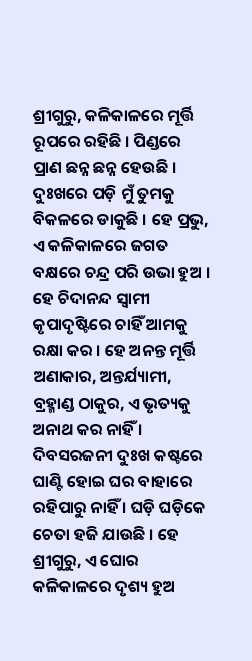ଶ୍ରୀଗୁରୁ, କଳିକାଳରେ ମୂର୍ତ୍ତି ରୂପରେ ରହିଛି । ପିଣ୍ଡରେ ପ୍ରାଣ ଛନ୍ନ ଛନ୍ନ ହେଉଛି । ଦୁଃଖରେ ପଡ଼ି ମୁଁ ତୁମକୁ ବିକଳରେ ଡାକୁଛି । ହେ ପ୍ରଭୁ, ଏ କଳିକାଳରେ ଜଗତ ବକ୍ଷରେ ଚନ୍ଦ୍ର ପରି ଉଭା ହୁଅ । ହେ ଚିଦାନନ୍ଦ ସ୍ୱାମୀ କୃପାଦୃଷ୍ଟିରେ ଚାହିଁ ଆମକୁ ରକ୍ଷା କର । ହେ ଅନନ୍ତ ମୂର୍ତ୍ତି ଅଣାକାର, ଅନ୍ତର୍ଯ୍ୟାମୀ, ବ୍ରହ୍ମାଣ୍ଡ ଠାକୁର, ଏ ଭୃତ୍ୟକୁ ଅନାଥ କର ନାହିଁ । ଦିବସରଜନୀ ଦୁଃଖ କଷ୍ଟରେ ଘାଣ୍ଟି ହୋଇ ଘର ବାହାରେ ରହିପାରୁ ନାହିଁ । ଘଡ଼ି ଘଡ଼ିକେ ଚେତା ହଜି ଯାଉଛି । ହେ ଶ୍ରୀଗୁରୁ, ଏ ଘୋର କଳିକାଳରେ ଦୃଶ୍ୟ ହୁଅ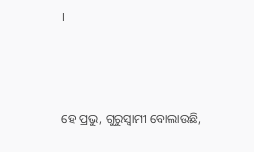।



ହେ ପ୍ରଭୁ, ଗୁରୁସ୍ୱାମୀ ବୋଲାଉଛି,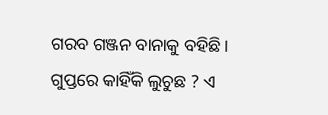ଗରବ ଗଞ୍ଜନ ବାନାକୁ ବହିଛି । ଗୁପ୍ତରେ କାହିଁକି ଲୁଚୁଛ ? ଏ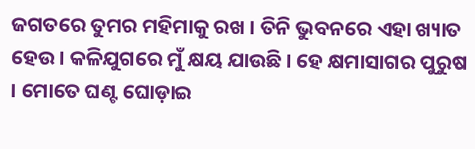ଜଗତରେ ତୁମର ମହିମାକୁ ରଖ । ତିନି ଭୁବନରେ ଏହା ଖ୍ୟାତ ହେଉ । କଳିଯୁଗରେ ମୁଁ କ୍ଷୟ ଯାଉଛି । ହେ କ୍ଷମାସାଗର ପୁରୁଷ । ମୋତେ ଘଣ୍ଟ ଘୋଡ଼ାଇ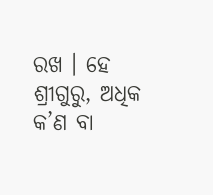ରଖ । ହେ ଶ୍ରୀଗୁରୁ, ଅଧିକ କ’ଣ ବା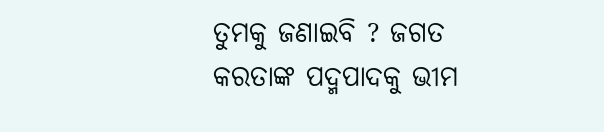ତୁମକୁ ଜଣାଇବି ? ଜଗତ କରତାଙ୍କ ପଦ୍ମପାଦକୁ ଭୀମ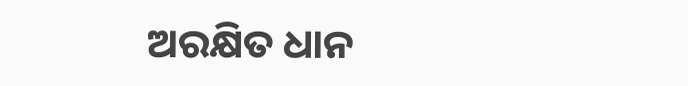ଅରକ୍ଷିତ ଧାନ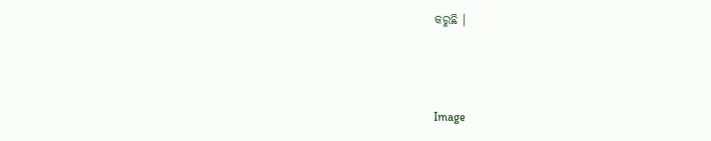କରୁଛି ।



Image